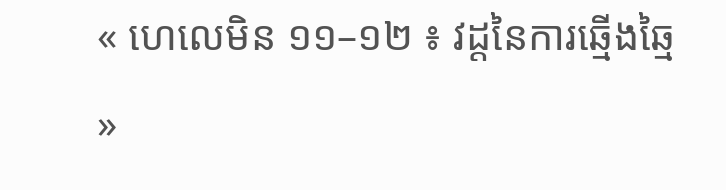« ហេលេមិន ១១–១២ ៖ វដ្តនៃការឆ្មើងឆ្មៃ »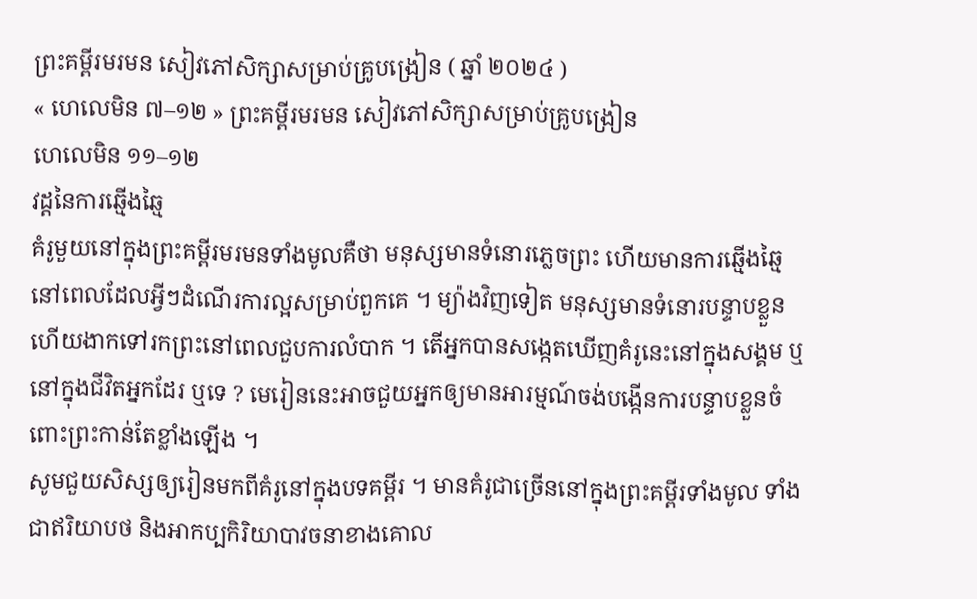ព្រះគម្ពីរមរមន សៀវភៅសិក្សាសម្រាប់គ្រូបង្រៀន ( ឆ្នាំ ២០២៤ )
« ហេលេមិន ៧–១២ » ព្រះគម្ពីរមរមន សៀវភៅសិក្សាសម្រាប់គ្រូបង្រៀន
ហេលេមិន ១១–១២
វដ្តនៃការឆ្មើងឆ្មៃ
គំរូមួយនៅក្នុងព្រះគម្ពីរមរមនទាំងមូលគឺថា មនុស្សមានទំនោរភ្លេចព្រះ ហើយមានការឆ្មើងឆ្មៃ នៅពេលដែលអ្វីៗដំណើរការល្អសម្រាប់ពួកគេ ។ ម្យ៉ាងវិញទៀត មនុស្សមានទំនោរបន្ទាបខ្លួន ហើយងាកទៅរកព្រះនៅពេលជួបការលំបាក ។ តើអ្នកបានសង្កេតឃើញគំរូនេះនៅក្នុងសង្គម ឬនៅក្នុងជីវិតអ្នកដែរ ឬទេ ? មេរៀននេះអាចជួយអ្នកឲ្យមានអារម្មណ៍ចង់បង្កើនការបន្ទាបខ្លួនចំពោះព្រះកាន់តែខ្លាំងឡើង ។
សូមជួយសិស្សឲ្យរៀនមកពីគំរូនៅក្នុងបទគម្ពីរ ។ មានគំរូជាច្រើននៅក្នុងព្រះគម្ពីរទាំងមូល ទាំងជាឥរិយាបថ និងអាកប្បកិរិយាបាវចនាខាងគោល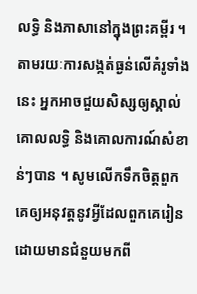លទ្ធិ និងភាសានៅក្នុងព្រះគម្ពីរ ។ តាមរយៈការសង្កត់ធ្ងន់លើគំរូទាំងនេះ អ្នកអាចជួយសិស្សឲ្យស្គាល់គោលលទ្ធិ និងគោលការណ៍សំខាន់ៗបាន ។ សូមលើកទឹកចិត្តពួកគេឲ្យអនុវត្តនូវអ្វីដែលពួកគេរៀនដោយមានជំនួយមកពី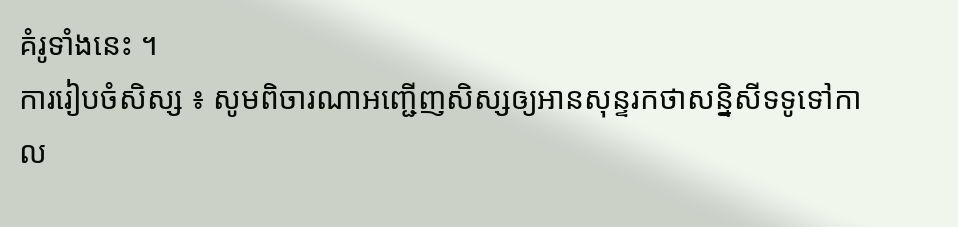គំរូទាំងនេះ ។
ការរៀបចំសិស្ស ៖ សូមពិចារណាអញ្ជើញសិស្សឲ្យអានសុន្ទរកថាសន្និសីទទូទៅកាល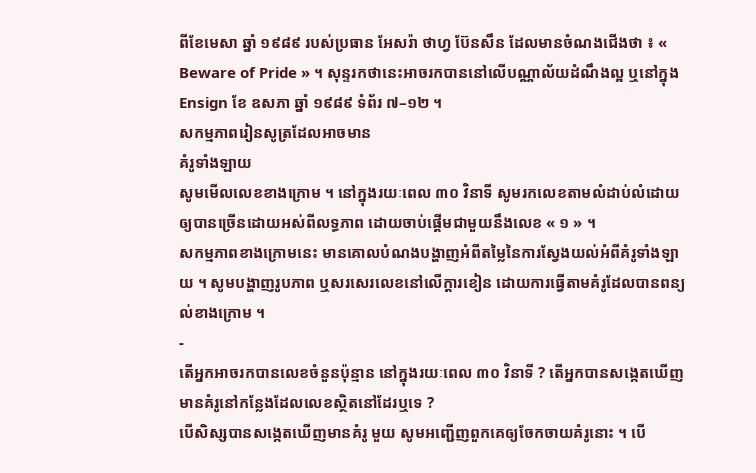ពីខែមេសា ឆ្នាំ ១៩៨៩ របស់ប្រធាន អែសរ៉ា ថាហ្វ ប៊ែនសឹន ដែលមានចំណងជើងថា ៖ « Beware of Pride » ។ សុន្ទរកថានេះអាចរកបាននៅលើបណ្ណាល័យដំណឹងល្អ ឬនៅក្នុង Ensign ខែ ឧសភា ឆ្នាំ ១៩៨៩ ទំព័រ ៧–១២ ។
សកម្មភាពរៀនសូត្រដែលអាចមាន
គំរូទាំងឡាយ
សូមមើលលេខខាងក្រោម ។ នៅក្នុងរយៈពេល ៣០ វិនាទី សូមរកលេខតាមលំដាប់លំដោយឲ្យបានច្រើនដោយអស់ពីលទ្ធភាព ដោយចាប់ផ្ដើមជាមួយនឹងលេខ « ១ » ។
សកម្មភាពខាងក្រោមនេះ មានគោលបំណងបង្ហាញអំពីតម្លៃនៃការស្វែងយល់អំពីគំរូទាំងឡាយ ។ សូមបង្ហាញរូបភាព ឬសរសេរលេខនៅលើក្ដារខៀន ដោយការធ្វើតាមគំរូដែលបានពន្យល់ខាងក្រោម ។
-
តើអ្នកអាចរកបានលេខចំនួនប៉ុន្មាន នៅក្នុងរយៈពេល ៣០ វិនាទី ? តើអ្នកបានសង្កេតឃើញមានគំរូនៅកន្លែងដែលលេខស្ថិតនៅដែរឬទេ ?
បើសិស្សបានសង្កេតឃើញមានគំរូ មួយ សូមអញ្ជើញពួកគេឲ្យចែកចាយគំរូនោះ ។ បើ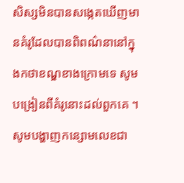សិស្សមិនបានសង្កេតឃើញមានគំរូដែលបានពិពណ៌នានៅក្នុងកថាខណ្ឌខាងក្រោមទេ សូមបង្រៀនពីគំរូនោះដល់ពួកគេ ។ សូមបង្ហាញកន្សោមលេខជា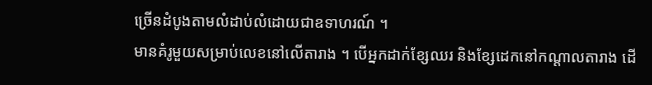ច្រើនដំបូងតាមលំដាប់លំដោយជាឧទាហរណ៍ ។
មានគំរូមួយសម្រាប់លេខនៅលើតារាង ។ បើអ្នកដាក់ខ្សែឈរ និងខ្សែដេកនៅកណ្តាលតារាង ដើ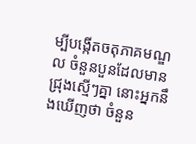ម្បីបង្កើតចតុភាគមណ្ឌល ចំនួនបួនដែលមានជ្រុងស្មើៗគ្នា នោះអ្នកនឹងឃើញថា ចំនួន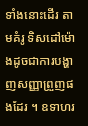ទាំងនោះដើរ តាមគំរូ ទិសដៅម៉ោងដូចជាការបង្ហាញសញ្ញាព្រួញផងដែរ ។ ឧទាហរ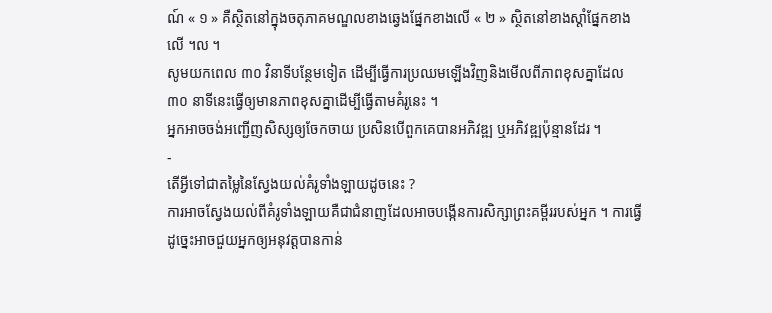ណ៍ « ១ » គឺស្ថិតនៅក្នុងចតុភាគមណ្ឌលខាងឆ្វេងផ្នែកខាងលើ « ២ » ស្ថិតនៅខាងស្តាំផ្នែកខាងលើ ។ល ។
សូមយកពេល ៣០ វិនាទីបន្ថែមទៀត ដើម្បីធ្វើការប្រឈមឡើងវិញនិងមើលពីភាពខុសគ្នាដែល ៣០ នាទីនេះធ្វើឲ្យមានភាពខុសគ្នាដើម្បីធ្វើតាមគំរូនេះ ។
អ្នកអាចចង់អញ្ជើញសិស្សឲ្យចែកចាយ ប្រសិនបើពួកគេបានអភិវឌ្ឍ ឬអភិវឌ្ឍប៉ុន្មានដែរ ។
-
តើអ្វីទៅជាតម្លៃនៃស្វែងយល់គំរូទាំងឡាយដូចនេះ ?
ការអាចស្វែងយល់ពីគំរូទាំងឡាយគឺជាជំនាញដែលអាចបង្កើនការសិក្សាព្រះគម្ពីររបស់អ្នក ។ ការធ្វើដូច្នេះអាចជួយអ្នកឲ្យអនុវត្តបានកាន់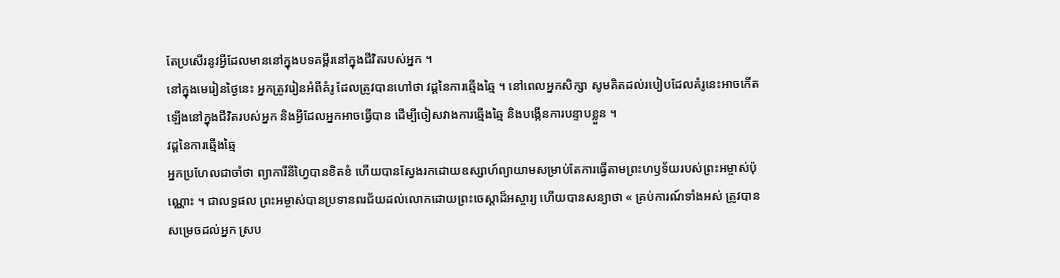តែប្រសើរនូវអ្វីដែលមាននៅក្នុងបទគម្ពីរនៅក្នុងជីវិតរបស់អ្នក ។
នៅក្នុងមេរៀនថ្ងៃនេះ អ្នកត្រូវរៀនអំពីគំរូ ដែលត្រូវបានហៅថា វដ្តនៃការឆ្មើងឆ្មៃ ។ នៅពេលអ្នកសិក្សា សូមគិតដល់របៀបដែលគំរូនេះអាចកើតឡើងនៅក្នុងជីវិតរបស់អ្នក និងអ្វីដែលអ្នកអាចធ្វើបាន ដើម្បីចៀសវាងការឆ្មើងឆ្មៃ និងបង្កើនការបន្ទាបខ្លួន ។
វដ្តនៃការឆ្មើងឆ្មៃ
អ្នកប្រហែលជាចាំថា ព្យាការីនីហ្វៃបានខិតខំ ហើយបានស្វែងរកដោយឧស្សាហ៍ព្យាយាមសម្រាប់តែការធ្វើតាមព្រះហឫទ័យរបស់ព្រះអម្ចាស់ប៉ុណ្ណោះ ។ ជាលទ្ធផល ព្រះអម្ចាស់បានប្រទានពរជ័យដល់លោកដោយព្រះចេស្ដាដ៏អស្ចារ្យ ហើយបានសន្យាថា « គ្រប់ការណ៍ទាំងអស់ ត្រូវបានសម្រេចដល់អ្នក ស្រប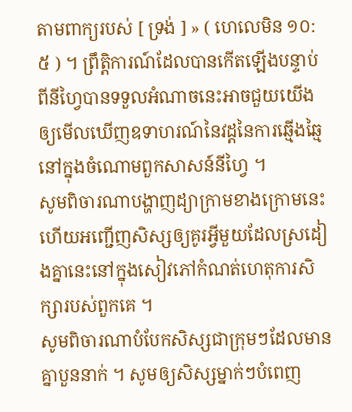តាមពាក្យរបស់ [ ទ្រង់ ] » ( ហេលេមិន ១០:៥ ) ។ ព្រឹត្តិការណ៍ដែលបានកើតឡើងបន្ទាប់ពីនីហ្វៃបានទទួលអំណាចនេះអាចជួយយើងឲ្យមើលឃើញឧទាហរណ៍នៃវដ្តនៃការឆ្មើងឆ្មៃនៅក្នុងចំណោមពួកសាសន៍នីហ្វៃ ។
សូមពិចារណាបង្ហាញដ្យាក្រាមខាងក្រោមនេះ ហើយអញ្ជើញសិស្សឲ្យគូរអ្វីមួយដែលស្រដៀងគ្នានេះនៅក្នុងសៀវភៅកំណត់ហេតុការសិក្សារបស់ពួកគេ ។
សូមពិចារណាបំបែកសិស្សជាក្រុមៗដែលមានគ្នាបួននាក់ ។ សូមឲ្យសិស្សម្នាក់ៗបំពេញ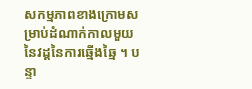សកម្មភាពខាងក្រោមសម្រាប់ដំណាក់កាលមួយនៃវដ្តនៃការឆ្មើងឆ្មៃ ។ បន្ទា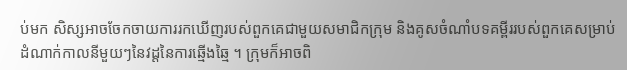ប់មក សិស្សអាចចែកចាយការរកឃើញរបស់ពួកគេជាមួយសមាជិកក្រុម និងគូសចំណាំបទគម្ពីររបស់ពួកគេសម្រាប់ដំណាក់កាលនីមួយៗនៃវដ្តនៃការឆ្មើងឆ្មៃ ។ ក្រុមក៏អាចពិ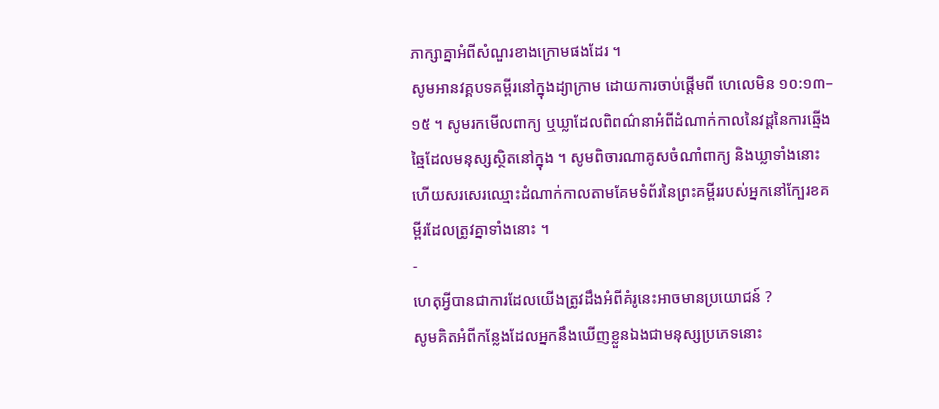ភាក្សាគ្នាអំពីសំណួរខាងក្រោមផងដែរ ។
សូមអានវគ្គបទគម្ពីរនៅក្នុងដ្យាក្រាម ដោយការចាប់ផ្តើមពី ហេលេមិន ១០:១៣–១៥ ។ សូមរកមើលពាក្យ ឬឃ្លាដែលពិពណ៌នាអំពីដំណាក់កាលនៃវដ្តនៃការឆ្មើងឆ្មៃដែលមនុស្សស្ថិតនៅក្នុង ។ សូមពិចារណាគូសចំណាំពាក្យ និងឃ្លាទាំងនោះ ហើយសរសេរឈ្មោះដំណាក់កាលតាមគែមទំព័រនៃព្រះគម្ពីររបស់អ្នកនៅក្បែរខគម្ពីរដែលត្រូវគ្នាទាំងនោះ ។
-
ហេតុអ្វីបានជាការដែលយើងត្រូវដឹងអំពីគំរូនេះអាចមានប្រយោជន៍ ?
សូមគិតអំពីកន្លែងដែលអ្នកនឹងឃើញខ្លួនឯងជាមនុស្សប្រភេទនោះ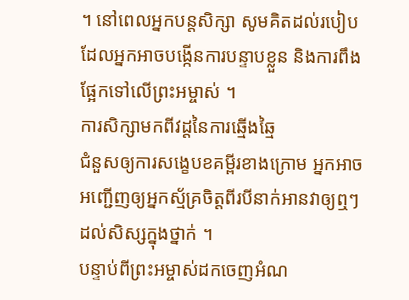។ នៅពេលអ្នកបន្តសិក្សា សូមគិតដល់របៀបដែលអ្នកអាចបង្កើនការបន្ទាបខ្លួន និងការពឹងផ្អែកទៅលើព្រះអម្ចាស់ ។
ការសិក្សាមកពីវដ្តនៃការឆ្មើងឆ្មៃ
ជំនួសឲ្យការសង្ខេបខគម្ពីរខាងក្រោម អ្នកអាចអញ្ជើញឲ្យអ្នកស្ម័គ្រចិត្តពីរបីនាក់អានវាឲ្យឮៗដល់សិស្សក្នុងថ្នាក់ ។
បន្ទាប់ពីព្រះអម្ចាស់ដកចេញអំណ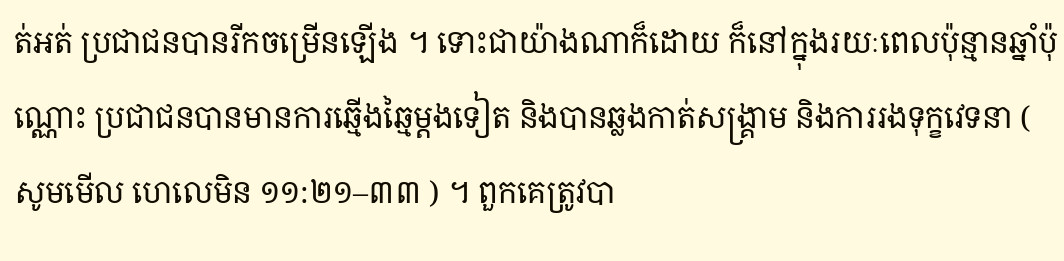ត់អត់ ប្រជាជនបានរីកចម្រើនឡើង ។ ទោះជាយ៉ាងណាក៏ដោយ ក៏នៅក្នុងរយៈពេលប៉ុន្មានឆ្នាំប៉ុណ្ណោះ ប្រជាជនបានមានការឆ្មើងឆ្មៃម្តងទៀត និងបានឆ្លងកាត់សង្គ្រាម និងការរងទុក្ខវេទនា ( សូមមើល ហេលេមិន ១១:២១–៣៣ ) ។ ពួកគេត្រូវបា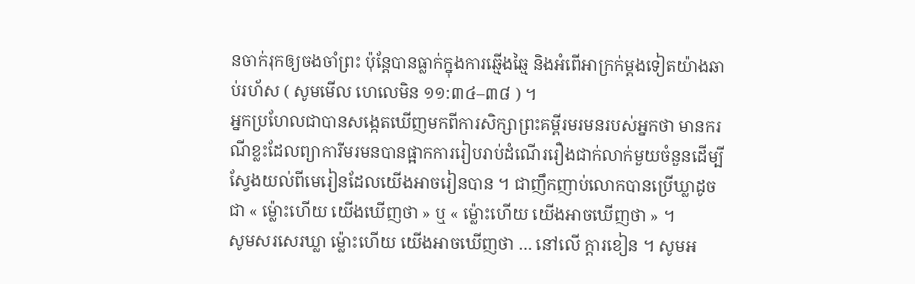នចាក់រុកឲ្យចងចាំព្រះ ប៉ុន្តែបានធ្លាក់ក្នុងការឆ្មើងឆ្មៃ និងអំពើអាក្រក់ម្តងទៀតយ៉ាងឆាប់រហ័ស ( សូមមើល ហេលេមិន ១១:៣៤–៣៨ ) ។
អ្នកប្រហែលជាបានសង្កេតឃើញមកពីការសិក្សាព្រះគម្ពីរមរមនរបស់អ្នកថា មានករណីខ្លះដែលព្យាការីមរមនបានផ្អាកការរៀបរាប់ដំណើររឿងជាក់លាក់មួយចំនួនដើម្បីស្វែងយល់ពីមេរៀនដែលយើងអាចរៀនបាន ។ ជាញឹកញាប់លោកបានប្រើឃ្លាដូចជា « ម្ល៉ោះហើយ យើងឃើញថា » ឬ « ម្ល៉ោះហើយ យើងអាចឃើញថា » ។
សូមសរសេរឃ្លា ម្ល៉ោះហើយ យើងអាចឃើញថា … នៅលើ ក្តារខៀន ។ សូមអ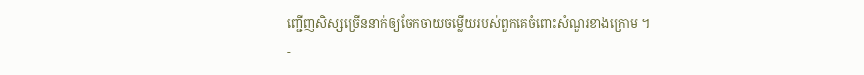ញ្ជើញសិស្សច្រើននាក់ឲ្យចែកចាយចម្លើយរបស់ពួកគេចំពោះសំណួរខាងក្រោម ។
-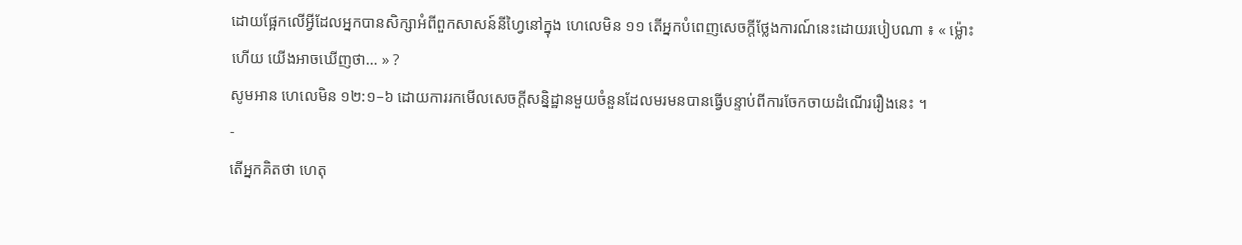ដោយផ្អែកលើអ្វីដែលអ្នកបានសិក្សាអំពីពួកសាសន៍នីហ្វៃនៅក្នុង ហេលេមិន ១១ តើអ្នកបំពេញសេចក្តីថ្លែងការណ៍នេះដោយរបៀបណា ៖ « ម្ល៉ោះហើយ យើងអាចឃើញថា… » ?
សូមអាន ហេលេមិន ១២:១–៦ ដោយការរកមើលសេចក្ដីសន្និដ្ឋានមួយចំនួនដែលមរមនបានធ្វើបន្ទាប់ពីការចែកចាយដំណើររឿងនេះ ។
-
តើអ្នកគិតថា ហេតុ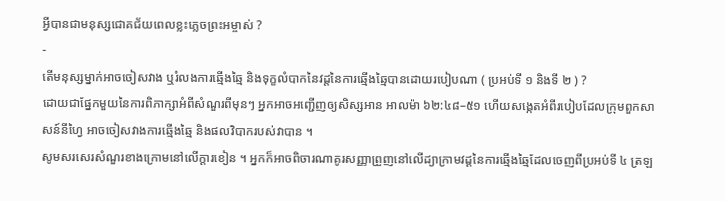អ្វីបានជាមនុស្សជោគជ័យពេលខ្លះភ្លេចព្រះអម្ចាស់ ?
-
តើមនុស្សម្នាក់អាចចៀសវាង ឬរំលងការឆ្មើងឆ្មៃ និងទុក្ខលំបាកនៃវដ្តនៃការឆ្មើងឆ្មៃបានដោយរបៀបណា ( ប្រអប់ទី ១ និងទី ២ ) ?
ដោយជាផ្នែកមួយនៃការពិភាក្សាអំពីសំណួរពីមុនៗ អ្នកអាចអញ្ជើញឲ្យសិស្សអាន អាលម៉ា ៦២:៤៨–៥១ ហើយសង្កេតអំពីរបៀបដែលក្រុមពួកសាសន៍នីហ្វៃ អាចចៀសវាងការឆ្មើងឆ្មៃ និងផលវិបាករបស់វាបាន ។
សូមសរសេរសំណួរខាងក្រោមនៅលើក្ដារខៀន ។ អ្នកក៏អាចពិចារណាគូរសញ្ញាព្រួញនៅលើដ្យាក្រាមវដ្តនៃការឆ្មើងឆ្មៃដែលចេញពីប្រអប់ទី ៤ ត្រឡ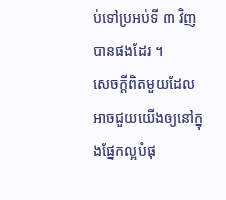ប់ទៅប្រអប់ទី ៣ វិញបានផងដែរ ។
សេចក្ដីពិតមួយដែលអាចជួយយើងឲ្យនៅក្នុងផ្នែកល្អបំផុ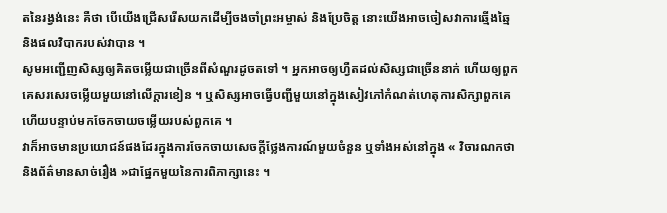តនៃរង្វង់នេះ គឺថា បើយើងជ្រើសរើសយកដើម្បីចងចាំព្រះអម្ចាស់ និងប្រែចិត្ត នោះយើងអាចចៀសវាការឆ្មើងឆ្មៃ និងផលវិបាករបស់វាបាន ។
សូមអញ្ជើញសិស្សឲ្យគិតចម្លើយជាច្រើនពីសំណួរដូចតទៅ ។ អ្នកអាចឲ្យហ្វឺតដល់សិស្សជាច្រើននាក់ ហើយឲ្យពួកគេសរសេរចម្លើយមួយនៅលើក្ដារខៀន ។ ឬសិស្សអាចធ្វើបញ្ជីមួយនៅក្នុងសៀវភៅកំណត់ហេតុការសិក្សាពួកគេ ហើយបន្ទាប់មកចែកចាយចម្លើយរបស់ពួកគេ ។
វាក៏អាចមានប្រយោជន៍ផងដែរក្នុងការចែកចាយសេចក្តីថ្លែងការណ៍មួយចំនួន ឬទាំងអស់នៅក្នុង « វិចារណកថា និងព័ត៌មានសាច់រឿង »ជាផ្នែកមួយនៃការពិភាក្សានេះ ។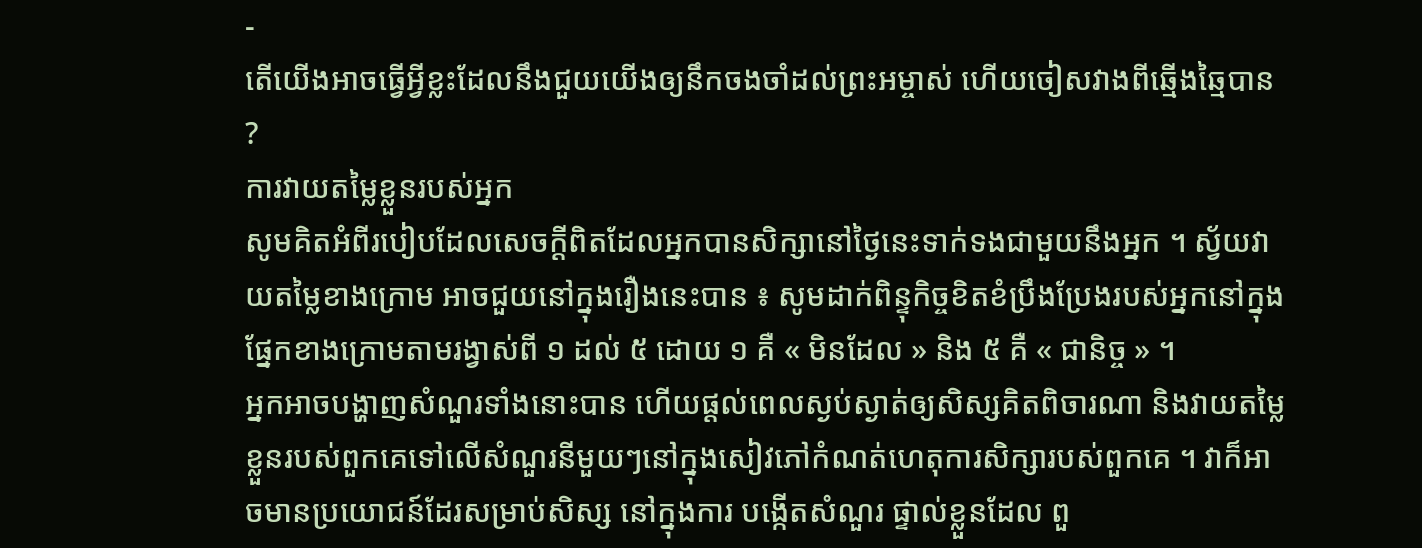-
តើយើងអាចធ្វើអ្វីខ្លះដែលនឹងជួយយើងឲ្យនឹកចងចាំដល់ព្រះអម្ចាស់ ហើយចៀសវាងពីឆ្មើងឆ្មៃបាន ?
ការវាយតម្លៃខ្លួនរបស់អ្នក
សូមគិតអំពីរបៀបដែលសេចក្ដីពិតដែលអ្នកបានសិក្សានៅថ្ងៃនេះទាក់ទងជាមួយនឹងអ្នក ។ ស្វ័យវាយតម្លៃខាងក្រោម អាចជួយនៅក្នុងរឿងនេះបាន ៖ សូមដាក់ពិន្ទុកិច្ចខិតខំប្រឹងប្រែងរបស់អ្នកនៅក្នុងផ្នែកខាងក្រោមតាមរង្វាស់ពី ១ ដល់ ៥ ដោយ ១ គឺ « មិនដែល » និង ៥ គឺ « ជានិច្ច » ។
អ្នកអាចបង្ហាញសំណួរទាំងនោះបាន ហើយផ្ដល់ពេលស្ងប់ស្ងាត់ឲ្យសិស្សគិតពិចារណា និងវាយតម្លៃខ្លួនរបស់ពួកគេទៅលើសំណួរនីមួយៗនៅក្នុងសៀវភៅកំណត់ហេតុការសិក្សារបស់ពួកគេ ។ វាក៏អាចមានប្រយោជន៍ដែរសម្រាប់សិស្ស នៅក្នុងការ បង្កើតសំណួរ ផ្ទាល់ខ្លួនដែល ពួ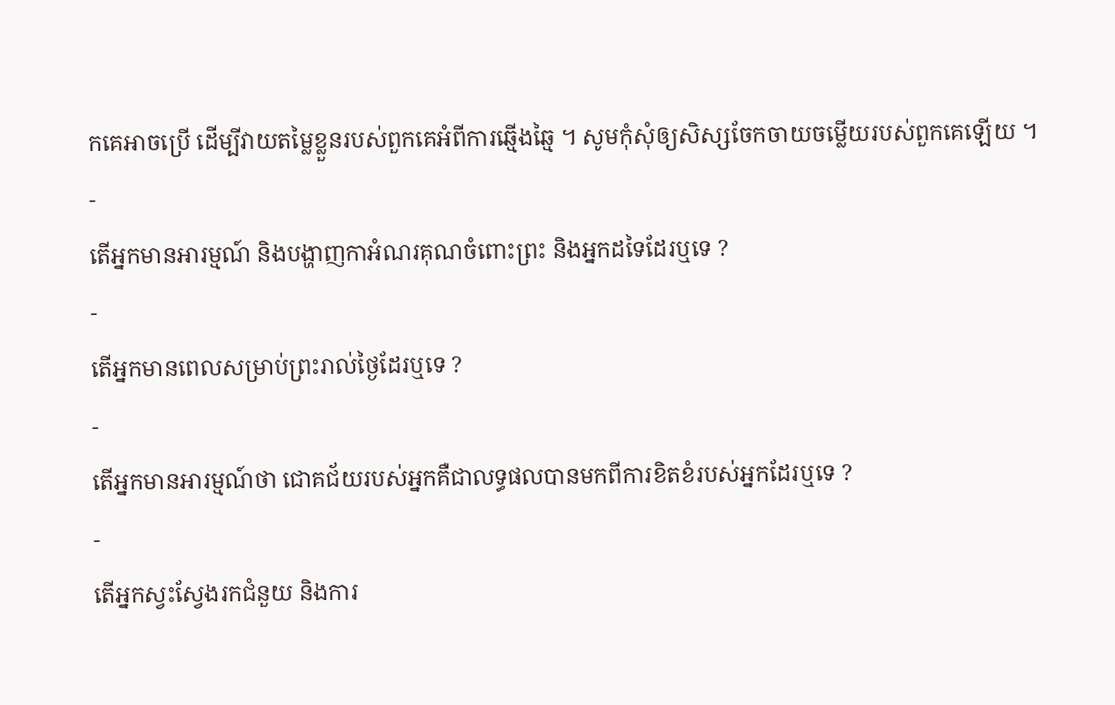កគេអាចប្រើ ដើម្បីវាយតម្លៃខ្លួនរបស់ពួកគេអំពីការឆ្មើងឆ្មៃ ។ សូមកុំសុំឲ្យសិស្សចែកចាយចម្លើយរបស់ពួកគេឡើយ ។
-
តើអ្នកមានអារម្មណ៍ និងបង្ហាញកាអំណរគុណចំពោះព្រះ និងអ្នកដទៃដែរឬទេ ?
-
តើអ្នកមានពេលសម្រាប់ព្រះរាល់ថ្ងៃដែរឬទេ ?
-
តើអ្នកមានអារម្មណ៍ថា ជោគជ័យរបស់អ្នកគឺជាលទ្ធផលបានមកពីការខិតខំរបស់អ្នកដែរឬទេ ?
-
តើអ្នកស្វះស្វែងរកជំនួយ និងការ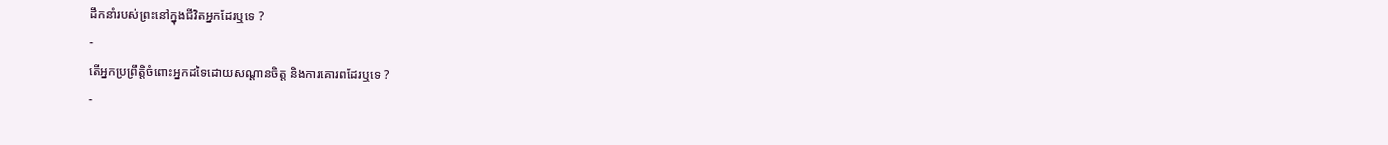ដឹកនាំរបស់ព្រះនៅក្នុងជីវិតអ្នកដែរឬទេ ?
-
តើអ្នកប្រព្រឹត្តិចំពោះអ្នកដទៃដោយសណ្ដានចិត្ត និងការគោរពដែរឬទេ ?
-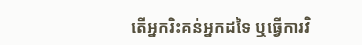តើអ្នករិះគន់អ្នកដទៃ ឬធ្វើការវិ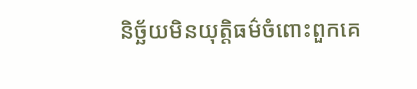និច្ឆ័យមិនយុត្តិធម៌ចំពោះពួកគេ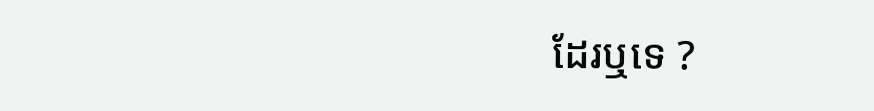ដែរឬទេ ?